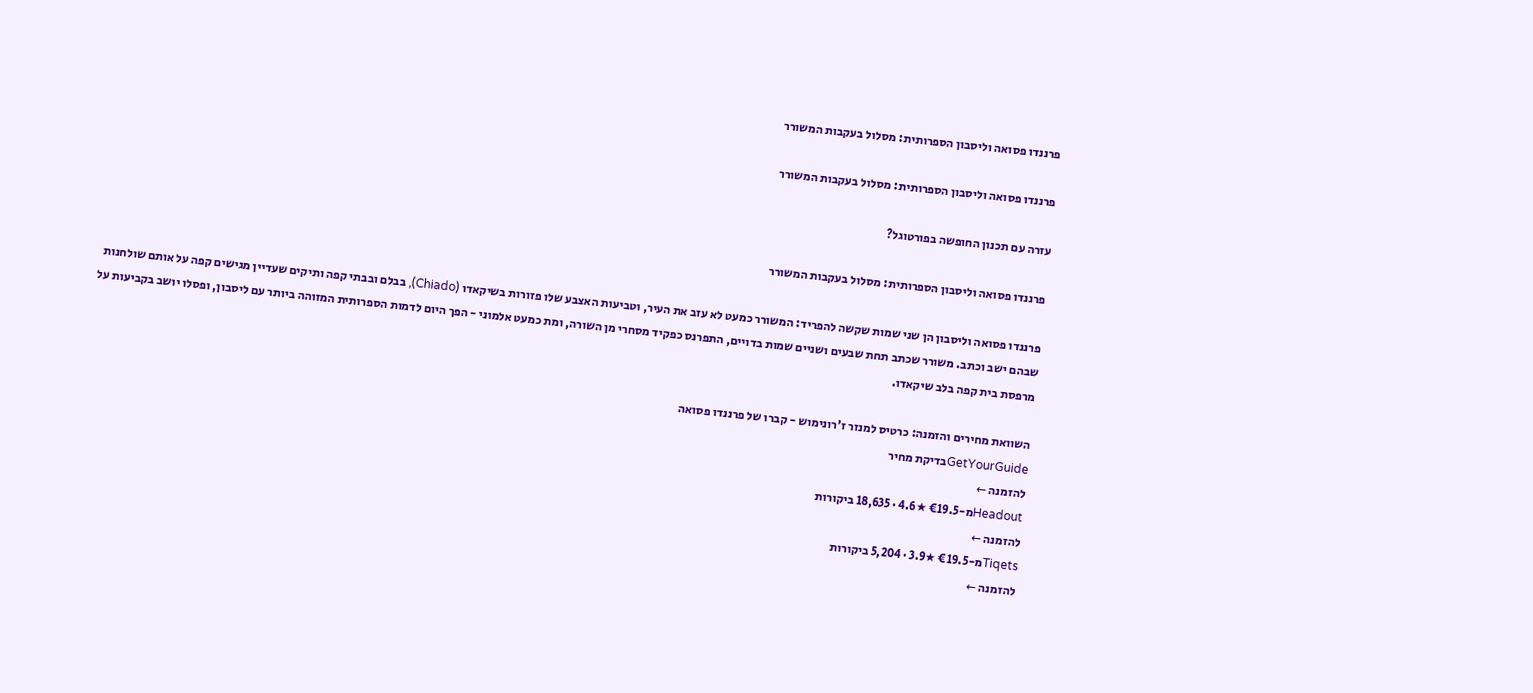פרננדו פסואה וליסבון הספרותית: מסלול בעקבות המשורר

פרננדו פסואה וליסבון הספרותית: מסלול בעקבות המשורר

עזרה עם תכנון החופשה בפורטוגל?

פרננדו פסואה וליסבון הספרותית: מסלול בעקבות המשורר

פרננדו פסואה וליסבון הן שני שמות שקשה להפריד: המשורר כמעט לא עזב את העיר, וטביעות האצבע שלו פזורות בשיקאדו (Chiado), בבלם ובבתי קפה ותיקים שעדיין מגישים קפה על אותם שולחנות שבהם ישב וכתב. משורר שכתב תחת שבעים ושניים שמות בדויים, התפרנס כפקיד מסחרי מן השורה, ומת כמעט אלמוני - הפך היום לדמות הספרותית המזוהה ביותר עם ליסבון, ופסלו יושב בקביעות על מרפסת בית קפה בלב שיקאדו.

השוואת מחירים והזמנה: כרטיס למנזר ז'רונימוש - קברו של פרננדו פסואה
GetYourGuideבדיקת מחיר
להזמנה ←
Headoutמ-€19.5 ★4.6 · 18,635 ביקורות
להזמנה ←
Tiqetsמ-€19.5 ★3.9 · 5,204 ביקורות
להזמנה ←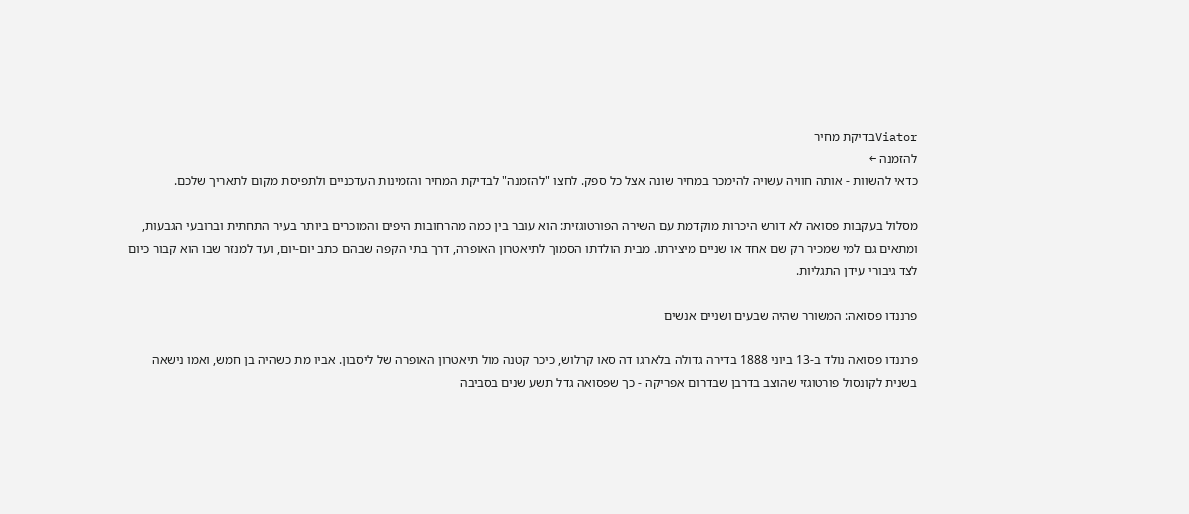Viatorבדיקת מחיר
להזמנה ←
כדאי להשוות - אותה חוויה עשויה להימכר במחיר שונה אצל כל ספק. לחצו "להזמנה" לבדיקת המחיר והזמינות העדכניים ולתפיסת מקום לתאריך שלכם.

מסלול בעקבות פסואה לא דורש היכרות מוקדמת עם השירה הפורטוגזית: הוא עובר בין כמה מהרחובות היפים והמוכרים ביותר בעיר התחתית וברובעי הגבעות, ומתאים גם למי שמכיר רק שם אחד או שניים מיצירתו. מבית הולדתו הסמוך לתיאטרון האופרה, דרך בתי הקפה שבהם כתב יום-יום, ועד למנזר שבו הוא קבור כיום לצד גיבורי עידן התגליות.

פרננדו פסואה: המשורר שהיה שבעים ושניים אנשים

פרננדו פסואה נולד ב-13 ביוני 1888 בדירה גדולה בלארגו דה סאו קרלוש, כיכר קטנה מול תיאטרון האופרה של ליסבון. אביו מת כשהיה בן חמש, ואמו נישאה בשנית לקונסול פורטוגזי שהוצב בדרבן שבדרום אפריקה - כך שפסואה גדל תשע שנים בסביבה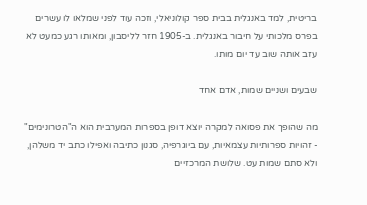בריטית, למד באנגלית בבית ספר קולוניאלי, וזכה עוד לפני שמלאו לו עשרים בפרס מלכותי על חיבור באנגלית. ב-1905 חזר לליסבון, ומאותו רגע כמעט לא עזב אותה שוב עד יום מותו.

שבעים ושניים שמות, אדם אחד

מה שהופך את פסואה למקרה יוצא דופן בספרות המערבית הוא ה"הטרונימים" - זהויות ספרותיות עצמאיות, עם ביוגרפיה, סגנון כתיבה ואפילו כתב יד משלהן, ולא סתם שמות עט. שלושת המרכזיים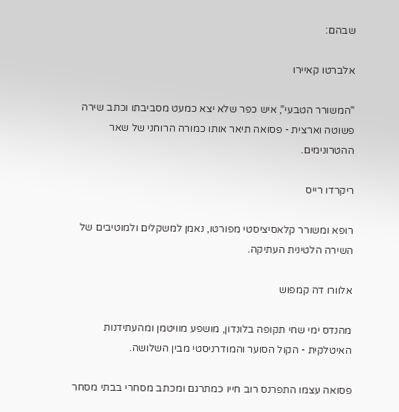שבהם:

אלברטו קאיירו

"המשורר הטבעי", איש כפר שלא יצא כמעט מסביבתו וכתב שירה פשוטה וארצית - פסואה תיאר אותו כמורה הרוחני של שאר ההטרונימים.

ריקרדו רייס

רופא ומשורר קלאסיציסטי מפורטו, נאמן למשקלים ולמוטיבים של השירה הלטינית העתיקה.

אלוורו דה קמפוש

מהנדס ימי שחי תקופה בלונדון, מושפע מוויטמן ומהעתידנות האיטלקית - הקול הסוער והמודרניסטי מבין השלושה.

פסואה עצמו התפרנס רוב חייו כמתרגם ומכתב מסחרי בבתי מסחר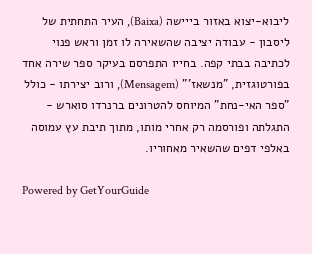ליבוא-יצוא באזור בייישה (Baixa), העיר התחתית של ליסבון - עבודה יציבה שהשאירה לו זמן וראש פנוי לכתיבה בבתי קפה. בחייו התפרסם בעיקר ספר שירה אחד בפורטוגזית, "מנשאז'" (Mensagem), ורוב יצירתו - כולל "ספר האי-נחת" המיוחס להטרונים ברנרדו סוארש - התגלתה ופורסמה רק אחרי מותו, מתוך תיבת עץ עמוסה באלפי דפים שהשאיר מאחוריו.

Powered by GetYourGuide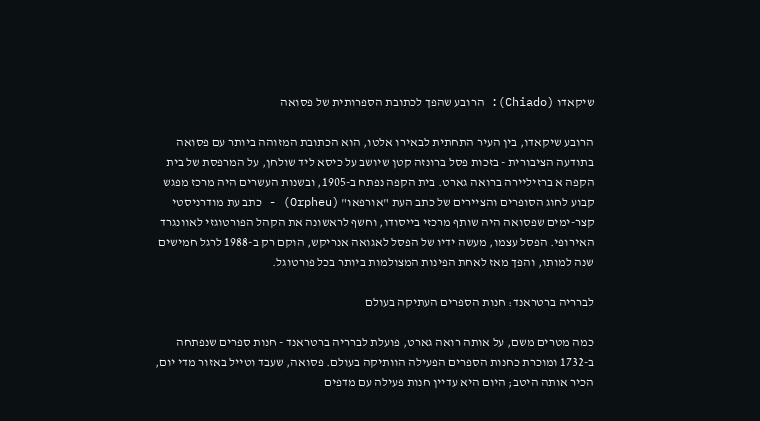שיקאדו (Chiado): הרובע שהפך לכתובת הספרותית של פסואה

הרובע שיקאדו, בין העיר התחתית לבאירו אלטו, הוא הכתובת המזוהה ביותר עם פסואה בתודעה הציבורית - בזכות פסל ברונזה קטן שיושב על כיסא ליד שולחן, על המרפסת של בית הקפה א ברזיליירה ברואה גארט. בית הקפה נפתח ב-1905, ובשנות העשרים היה מרכז מפגש קבוע לחוג הסופרים והציירים של כתב העת "אורפאו" (Orpheu) - כתב עת מודרניסטי קצר-ימים שפסואה היה שותף מרכזי בייסודו, וחשף לראשונה את הקהל הפורטוגזי לאוונגרד האירופי. הפסל עצמו, מעשה ידיו של הפסל לאגואה אנריקש, הוקם רק ב-1988 לרגל חמישים שנה למותו, והפך מאז לאחת הפינות המצולמות ביותר בכל פורטוגל.

לברריה ברטראנד: חנות הספרים העתיקה בעולם

כמה מטרים משם, על אותה רואה גארט, פועלת לברריה ברטראנד - חנות ספרים שנפתחה ב-1732 ומוכרת כחנות הספרים הפעילה הוותיקה בעולם. פסואה, שעבד וטייל באזור מדי יום, הכיר אותה היטב; היום היא עדיין חנות פעילה עם מדפים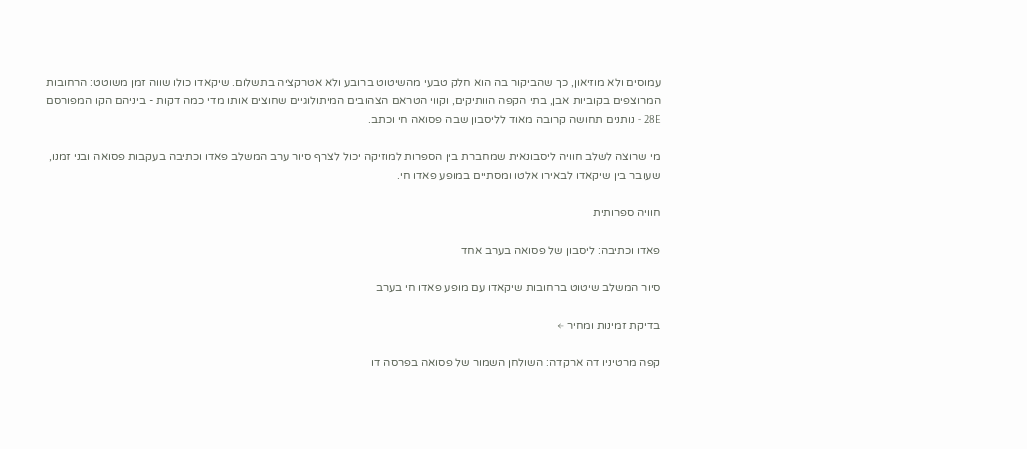עמוסים ולא מוזיאון, כך שהביקור בה הוא חלק טבעי מהשיטוט ברובע ולא אטרקציה בתשלום. שיקאדו כולו שווה זמן משוטט: הרחובות המרוצפים בקוביות אבן, בתי הקפה הוותיקים, וקווי הטראם הצהובים המיתולוגיים שחוצים אותו מדי כמה דקות - ביניהם הקו המפורסם 28E - נותנים תחושה קרובה מאוד לליסבון שבה פסואה חי וכתב.

מי שרוצה לשלב חוויה ליסבונאית שמחברת בין הספרות למוזיקה יכול לצרף סיור ערב המשלב פאדו וכתיבה בעקבות פסואה ובני זמנו, שעובר בין שיקאדו לבאירו אלטו ומסתיים במופע פאדו חי.

חוויה ספרותית

פאדו וכתיבה: ליסבון של פסואה בערב אחד

סיור המשלב שיטוט ברחובות שיקאדו עם מופע פאדו חי בערב

בדיקת זמינות ומחיר ←

קפה מרטיניו דה ארקדה: השולחן השמור של פסואה בפרסה דו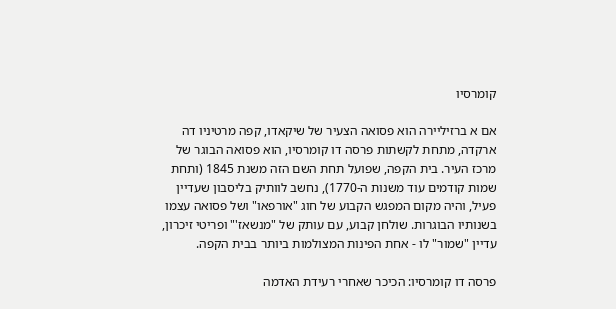קומרסיו

אם א ברזיליירה הוא פסואה הצעיר של שיקאדו, קפה מרטיניו דה ארקדה, מתחת לקשתות פרסה דו קומרסיו, הוא פסואה הבוגר של מרכז העיר. בית הקפה, שפועל תחת השם הזה משנת 1845 (ותחת שמות קודמים עוד משנות ה-1770), נחשב לוותיק בליסבון שעדיין פעיל, והיה מקום המפגש הקבוע של חוג "אורפאו" ושל פסואה עצמו בשנותיו הבוגרות. שולחן קבוע, עם עותק של "מנשאז'" ופריטי זיכרון, עדיין "שמור" לו - אחת הפינות המצולמות ביותר בבית הקפה.

פרסה דו קומרסיו: הכיכר שאחרי רעידת האדמה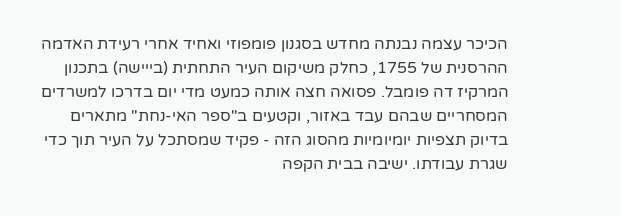הכיכר עצמה נבנתה מחדש בסגנון פומפוזי ואחיד אחרי רעידת האדמה ההרסנית של 1755, כחלק משיקום העיר התחתית (בייישה) בתכנון המרקיז דה פומבל. פסואה חצה אותה כמעט מדי יום בדרכו למשרדים המסחריים שבהם עבד באזור, וקטעים ב"ספר האי-נחת" מתארים בדיוק תצפיות יומיומיות מהסוג הזה - פקיד שמסתכל על העיר תוך כדי שגרת עבודתו. ישיבה בבית הקפה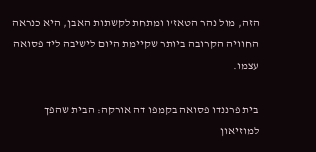הזה, מול נהר הטאז'ו ומתחת לקשתות האבן, היא כנראה החוויה הקרובה ביותר שקיימת היום לישיבה ליד פסואה עצמו.

בית פרננדו פסואה בקמפו דה אורקה: הבית שהפך למוזיאון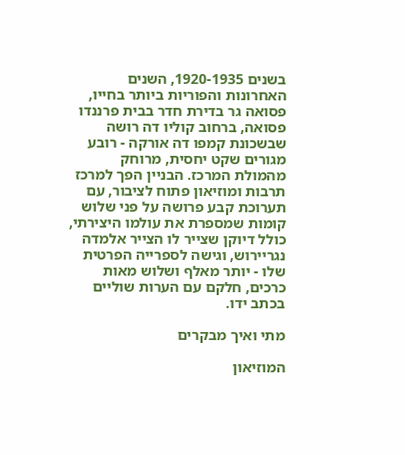בשנים 1920-1935, השנים האחרונות והפוריות ביותר בחייו, פסואה גר בדירת חדר בבית פרננדו פסואה, ברחוב קוליו דה רושה שבשכונת קמפו דה אורקה - רובע מגורים שקט יחסית, מרוחק מהמולת המרכז. הבניין הפך למרכז תרבות ומוזיאון פתוח לציבור, עם תערוכת קבע פרושה על פני שלוש קומות שמספרת את עולמו היצירתי, כולל דיוקן שצייר לו הצייר אלמדה נגריירוש, וגישה לספרייה הפרטית שלו - יותר מאלף ושלוש מאות כרכים, חלקם עם הערות שוליים בכתב ידו.

מתי ואיך מבקרים

המוזיאון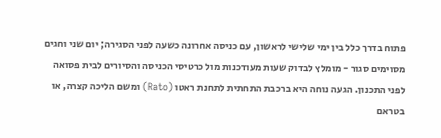פתוח בדרך כלל בין ימי שלישי לראשון, עם כניסה אחרונה כשעה לפני הסגירה; יום שני וחגים מסוימים סגור - מומלץ לבדוק שעות מעודכנות מול כרטיסי הכניסה והסיורים לבית פסואה לפני התכנון. הגעה נוחה היא ברכבת התחתית לתחנת ראטו (Rato) ומשם הליכה קצרה, או בטראם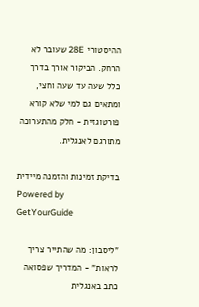ההיסטורי 28E שעובר לא הרחק. הביקור אורך בדרך כלל שעה עד שעה וחצי, ומתאים גם למי שלא קורא פורטוגזית - חלק מהתערוכה מתורגם לאנגלית.

בדיקת זמינות והזמנה מיידית
Powered by GetYourGuide

"ליסבון: מה שהתייר צריך לראות" - המדריך שפסואה כתב באנגלית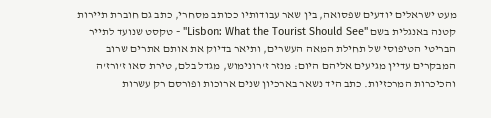מעט ישראלים יודעים שפסואה, בין שאר עבודותיו ככותב מסחרי, כתב גם חוברת תיירות קטנה באנגלית בשם "Lisbon: What the Tourist Should See" - טקסט שנועד לתייר הבריטי הטיפוסי של תחילת המאה העשרים, ותיאר בדיוק את אותם אתרים שרוב המבקרים עדיין מגיעים אליהם היום: מנזר ז'רונימוש, מגדל בלם, טירת סאו ז'ורז'ה והכיכרות המרכזיות. כתב היד נשאר בארכיון שנים ארוכות ופורסם רק עשרות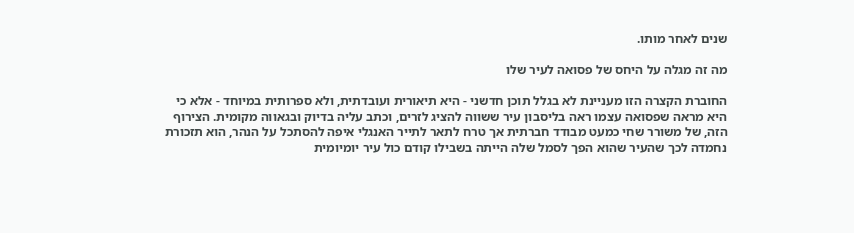שנים לאחר מותו.

מה זה מגלה על היחס של פסואה לעיר שלו

החוברת הקצרה הזו מעניינת לא בגלל תוכן חדשני - היא תיאורית ועובדתית, ולא ספרותית במיוחד - אלא כי היא מראה שפסואה עצמו ראה בליסבון עיר ששווה להציג לזרים, וכתב עליה בדיוק ובגאווה מקומית. הצירוף הזה, של משורר שחי כמעט מבודד חברתית אך טרח לתאר לתייר האנגלי איפה להסתכל על הנהר, הוא תזכורת נחמדה לכך שהעיר שהוא הפך לסמל שלה הייתה בשבילו קודם כול עיר יומיומית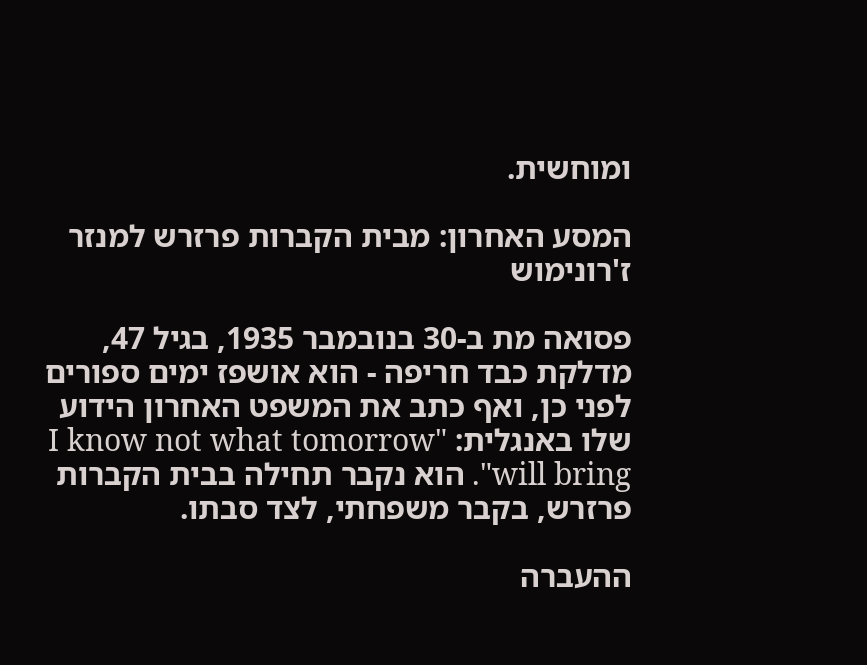ומוחשית.

המסע האחרון: מבית הקברות פרזרש למנזר ז'רונימוש

פסואה מת ב-30 בנובמבר 1935, בגיל 47, מדלקת כבד חריפה - הוא אושפז ימים ספורים לפני כן, ואף כתב את המשפט האחרון הידוע שלו באנגלית: "I know not what tomorrow will bring". הוא נקבר תחילה בבית הקברות פרזרש, בקבר משפחתי, לצד סבתו.

ההעברה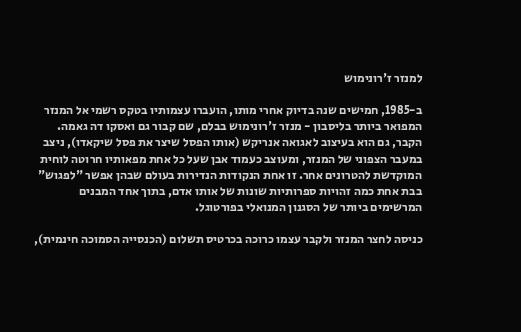למנזר ז'רונימוש

ב-1985, חמישים שנה בדיוק אחרי מותו, הועברו עצמותיו בטקס רשמי אל המנזר המפואר ביותר בליסבון - מנזר ז'רונימוש בבלם, שם קבור גם ואסקו דה גאמה. הקבר, גם הוא בעיצוב לאגואה אנריקש (אותו הפסל שיצר את פסל שיקאדו), ניצב במעבר הצפוני של המנזר, ומעוצב כעמוד אבן שעל כל אחת מפאותיו חרוטה לוחית המוקדשת להטרונים אחר. זו אחת הנקודות הנדירות בעולם שבהן אפשר "לפגוש" בבת אחת כמה זהויות ספרותיות שונות של אותו אדם, בתוך אחד המבנים המרשימים ביותר של הסגנון המנואלי בפורטוגל.

כניסה לחצר המנזר ולקבר עצמו כרוכה בכרטיס תשלום (הכנסייה הסמוכה חינמית),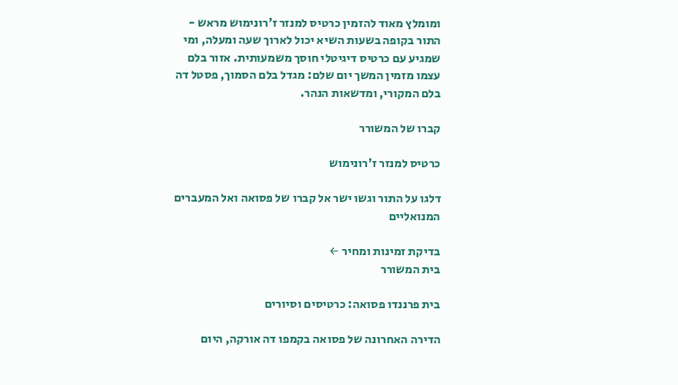ומומלץ מאוד להזמין כרטיס למנזר ז'רונימוש מראש - התור בקופה בשעות השיא יכול לארוך שעה ומעלה, ומי שמגיע עם כרטיס דיגיטלי חוסך משמעותית. אזור בלם עצמו מזמין המשך יום שלם: מגדל בלם הסמוך, פסטל דה בלם המקורי, ומדשאות הנהר.

קברו של המשורר

כרטיס למנזר ז'רונימוש

דלגו על התור וגשו ישר אל קברו של פסואה ואל המעברים המנואליים

בדיקת זמינות ומחיר ←
בית המשורר

בית פרננדו פסואה: כרטיסים וסיורים

הדירה האחרונה של פסואה בקמפו דה אורקה, היום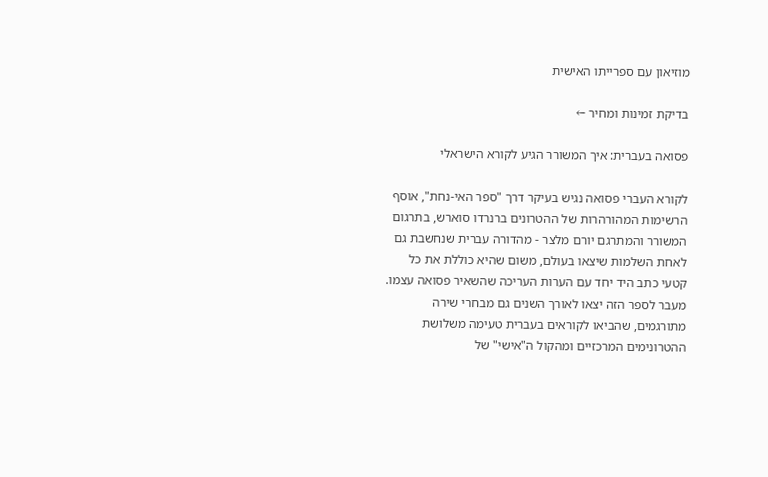מוזיאון עם ספרייתו האישית

בדיקת זמינות ומחיר ←

פסואה בעברית: איך המשורר הגיע לקורא הישראלי

לקורא העברי פסואה נגיש בעיקר דרך "ספר האי-נחת", אוסף הרשימות המהורהרות של ההטרונים ברנרדו סוארש, בתרגום המשורר והמתרגם יורם מלצר - מהדורה עברית שנחשבת גם לאחת השלמות שיצאו בעולם, משום שהיא כוללת את כל קטעי כתב היד יחד עם הערות העריכה שהשאיר פסואה עצמו. מעבר לספר הזה יצאו לאורך השנים גם מבחרי שירה מתורגמים, שהביאו לקוראים בעברית טעימה משלושת ההטרונימים המרכזיים ומהקול ה"אישי" של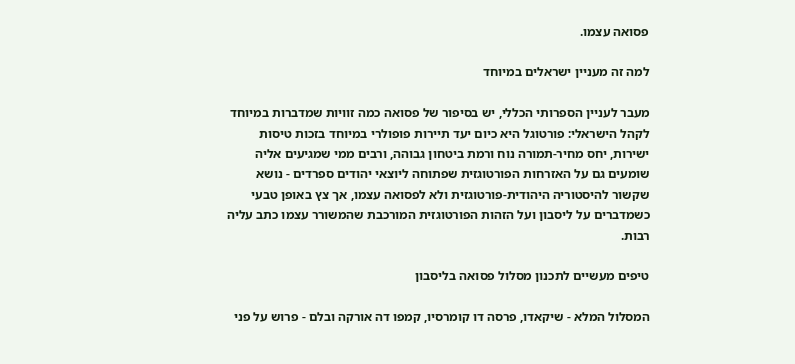פסואה עצמו.

למה זה מעניין ישראלים במיוחד

מעבר לעניין הספרותי הכללי, יש בסיפור של פסואה כמה זוויות שמדברות במיוחד לקהל הישראלי: פורטוגל היא כיום יעד תיירות פופולרי במיוחד בזכות טיסות ישירות, יחס מחיר-תמורה נוח ורמת ביטחון גבוהה, ורבים ממי שמגיעים אליה שומעים גם על האזרחות הפורטוגזית שפתוחה ליוצאי יהודים ספרדים - נושא שקשור להיסטוריה היהודית-פורטוגזית ולא לפסואה עצמו, אך צץ באופן טבעי כשמדברים על ליסבון ועל הזהות הפורטוגזית המורכבת שהמשורר עצמו כתב עליה רבות.

טיפים מעשיים לתכנון מסלול פסואה בליסבון

המסלול המלא - שיקאדו, פרסה דו קומרסיו, קמפו דה אורקה ובלם - פרוש על פני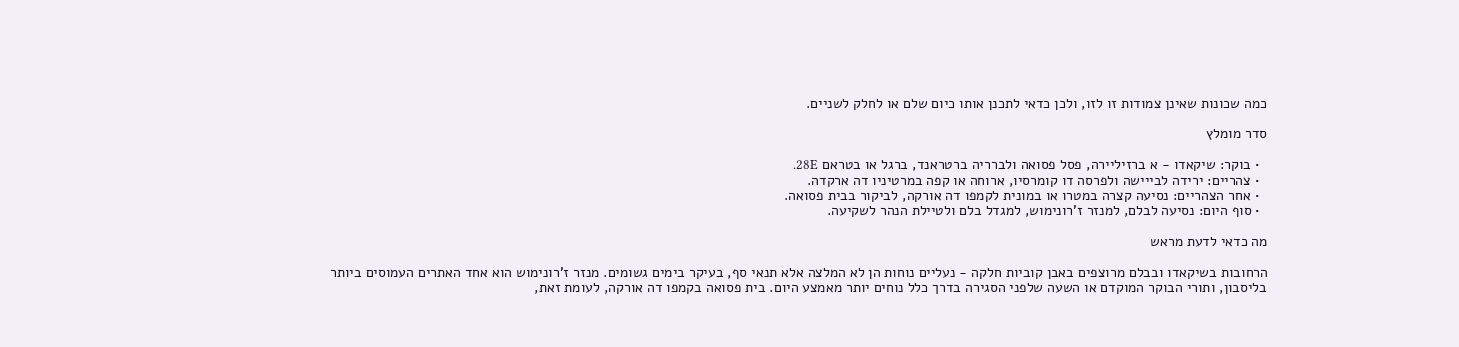כמה שכונות שאינן צמודות זו לזו, ולכן כדאי לתכנן אותו כיום שלם או לחלק לשניים.

סדר מומלץ

  • בוקר: שיקאדו - א ברזיליירה, פסל פסואה ולברריה ברטראנד, ברגל או בטראם 28E.
  • צהריים: ירידה לבייישה ולפרסה דו קומרסיו, ארוחה או קפה במרטיניו דה ארקדה.
  • אחר הצהריים: נסיעה קצרה במטרו או במונית לקמפו דה אורקה, לביקור בבית פסואה.
  • סוף היום: נסיעה לבלם, למנזר ז'רונימוש, למגדל בלם ולטיילת הנהר לשקיעה.

מה כדאי לדעת מראש

הרחובות בשיקאדו ובבלם מרוצפים באבן קוביות חלקה - נעליים נוחות הן לא המלצה אלא תנאי סף, בעיקר בימים גשומים. מנזר ז'רונימוש הוא אחד האתרים העמוסים ביותר בליסבון, ותורי הבוקר המוקדם או השעה שלפני הסגירה בדרך כלל נוחים יותר מאמצע היום. בית פסואה בקמפו דה אורקה, לעומת זאת,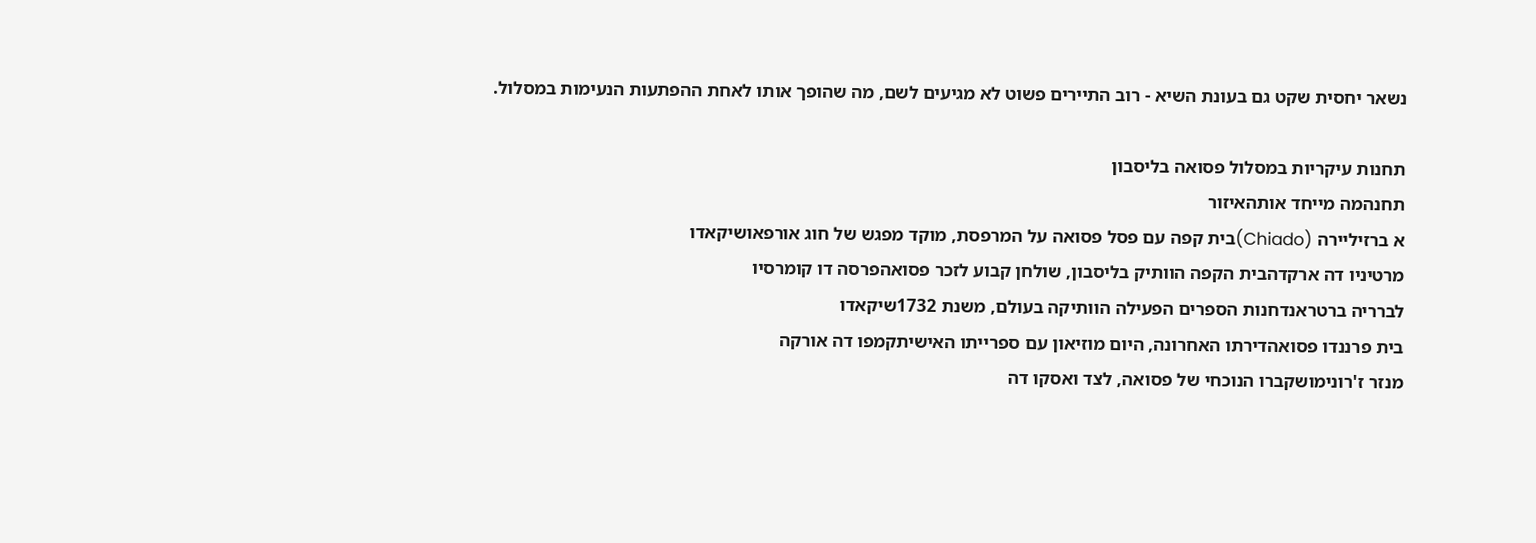נשאר יחסית שקט גם בעונת השיא - רוב התיירים פשוט לא מגיעים לשם, מה שהופך אותו לאחת ההפתעות הנעימות במסלול.

תחנות עיקריות במסלול פסואה בליסבון
תחנהמה מייחד אותהאיזור
א ברזיליירה (Chiado)בית קפה עם פסל פסואה על המרפסת, מוקד מפגש של חוג אורפאושיקאדו
מרטיניו דה ארקדהבית הקפה הוותיק בליסבון, שולחן קבוע לזכר פסואהפרסה דו קומרסיו
לברריה ברטראנדחנות הספרים הפעילה הוותיקה בעולם, משנת 1732שיקאדו
בית פרננדו פסואהדירתו האחרונה, היום מוזיאון עם ספרייתו האישיתקמפו דה אורקה
מנזר ז'רונימושקברו הנוכחי של פסואה, לצד ואסקו דה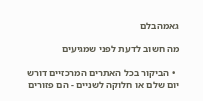גאמהבלם

מה חשוב לדעת לפני שמגיעים

  • הביקור בכל האתרים המרכזיים דורש יום שלם או חלוקה לשניים - הם פזורים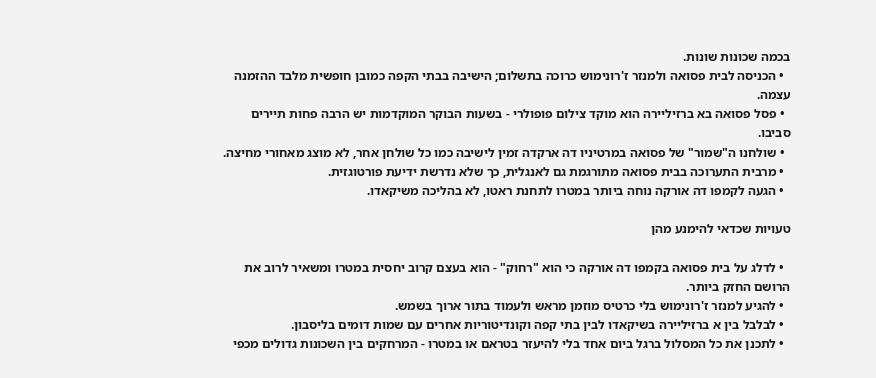בכמה שכונות שונות.
  • הכניסה לבית פסואה ולמנזר ז'רונימוש כרוכה בתשלום; הישיבה בבתי הקפה כמובן חופשית מלבד ההזמנה עצמה.
  • פסל פסואה בא ברזיליירה הוא מוקד צילום פופולרי - בשעות הבוקר המוקדמות יש הרבה פחות תיירים סביבו.
  • שולחנו ה"שמור" של פסואה במרטיניו דה ארקדה זמין לישיבה כמו כל שולחן אחר, לא מוצג מאחורי מחיצה.
  • מרבית התערוכה בבית פסואה מתורגמת גם לאנגלית, כך שלא נדרשת ידיעת פורטוגזית.
  • הגעה לקמפו דה אורקה נוחה ביותר במטרו לתחנת ראטו, לא בהליכה משיקאדו.

טעויות שכדאי להימנע מהן

  • לדלג על בית פסואה בקמפו דה אורקה כי הוא "רחוק" - הוא בעצם קרוב יחסית במטרו ומשאיר לרוב את הרושם החזק ביותר.
  • להגיע למנזר ז'רונימוש בלי כרטיס מוזמן מראש ולעמוד בתור ארוך בשמש.
  • לבלבל בין א ברזיליירה בשיקאדו לבין בתי קפה וקונדיטוריות אחרים עם שמות דומים בליסבון.
  • לתכנן את כל המסלול ברגל ביום אחד בלי להיעזר בטראם או במטרו - המרחקים בין השכונות גדולים מכפי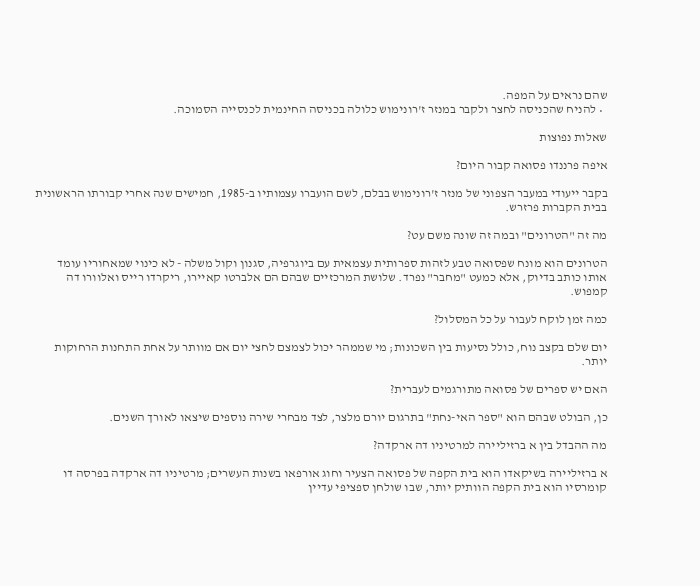שהם נראים על המפה.
  • להניח שהכניסה לחצר ולקבר במנזר ז'רונימוש כלולה בכניסה החינמית לכנסייה הסמוכה.

שאלות נפוצות

איפה פרננדו פסואה קבור היום?

בקבר ייעודי במעבר הצפוני של מנזר ז'רונימוש בבלם, לשם הועברו עצמותיו ב-1985, חמישים שנה אחרי קבורתו הראשונית בבית הקברות פרזרש.

מה זה "הטרונים" ובמה זה שונה משם עט?

הטרונים הוא מונח שפסואה טבע לזהות ספרותית עצמאית עם ביוגרפיה, סגנון וקול משלה - לא כינוי שמאחוריו עומד אותו כותב בדיוק, אלא כמעט "מחבר" נפרד. שלושת המרכזיים שבהם הם אלברטו קאיירו, ריקרדו רייס ואלוורו דה קמפוש.

כמה זמן לוקח לעבור על כל המסלול?

יום שלם בקצב נוח, כולל נסיעות בין השכונות; מי שממהר יכול לצמצם לחצי יום אם מוותר על אחת התחנות הרחוקות יותר.

האם יש ספרים של פסואה מתורגמים לעברית?

כן, הבולט שבהם הוא "ספר האי-נחת" בתרגום יורם מלצר, לצד מבחרי שירה נוספים שיצאו לאורך השנים.

מה ההבדל בין א ברזיליירה למרטיניו דה ארקדה?

א ברזיליירה בשיקאדו הוא בית הקפה של פסואה הצעיר וחוג אורפאו בשנות העשרים; מרטיניו דה ארקדה בפרסה דו קומרסיו הוא בית הקפה הוותיק יותר, שבו שולחן ספציפי עדיין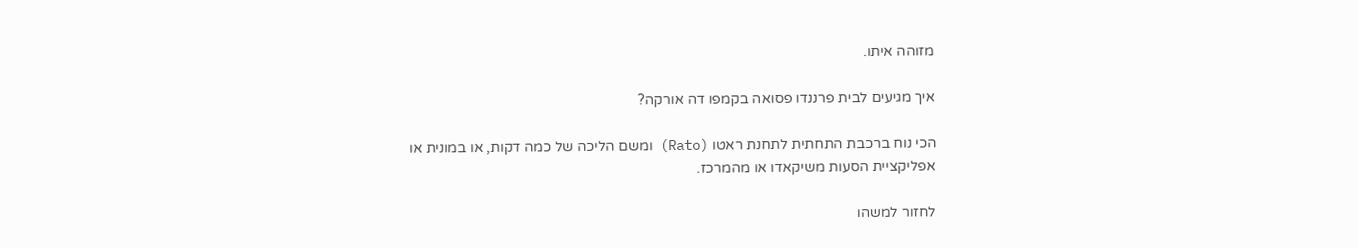מזוהה איתו.

איך מגיעים לבית פרננדו פסואה בקמפו דה אורקה?

הכי נוח ברכבת התחתית לתחנת ראטו (Rato) ומשם הליכה של כמה דקות, או במונית או אפליקציית הסעות משיקאדו או מהמרכז.

לחזור למשהו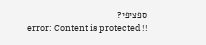ספציפי?
error: Content is protected !!